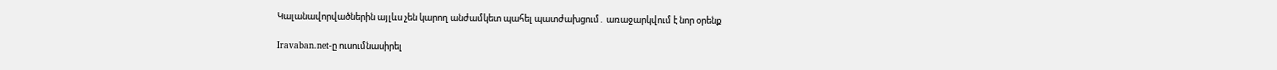Կալանավորվածներին այլևս չեն կարող անժամկետ պահել պատժախցում․ առաջարկվում է նոր օրենք

Iravaban.net-ը ուսումնասիրել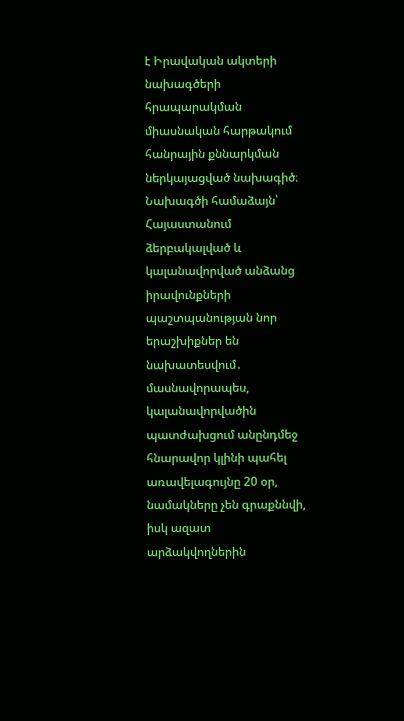է Իրավական ակտերի նախագծերի հրապարակման միասնական հարթակում հանրային քննարկման ներկայացված նախագիծ։ Նախագծի համաձայն՝ Հայաստանում ձերբակալված և կալանավորված անձանց իրավունքների պաշտպանության նոր երաշխիքներ են նախատեսվում․ մասնավորապես, կալանավորվածին պատժախցում անընդմեջ հնարավոր կլինի պահել առավելագույնը 20 օր, նամակները չեն գրաքննվի, իսկ ազատ արձակվողներին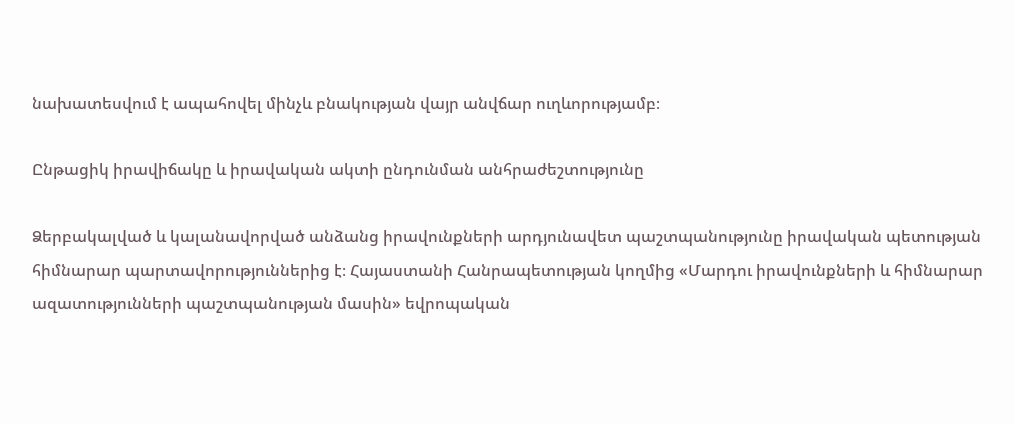նախատեսվում է ապահովել մինչև բնակության վայր անվճար ուղևորությամբ։

Ընթացիկ իրավիճակը և իրավական ակտի ընդունման անհրաժեշտությունը

Ձերբակալված և կալանավորված անձանց իրավունքների արդյունավետ պաշտպանությունը իրավական պետության հիմնարար պարտավորություններից է։ Հայաստանի Հանրապետության կողմից «Մարդու իրավունքների և հիմնարար ազատությունների պաշտպանության մասին» եվրոպական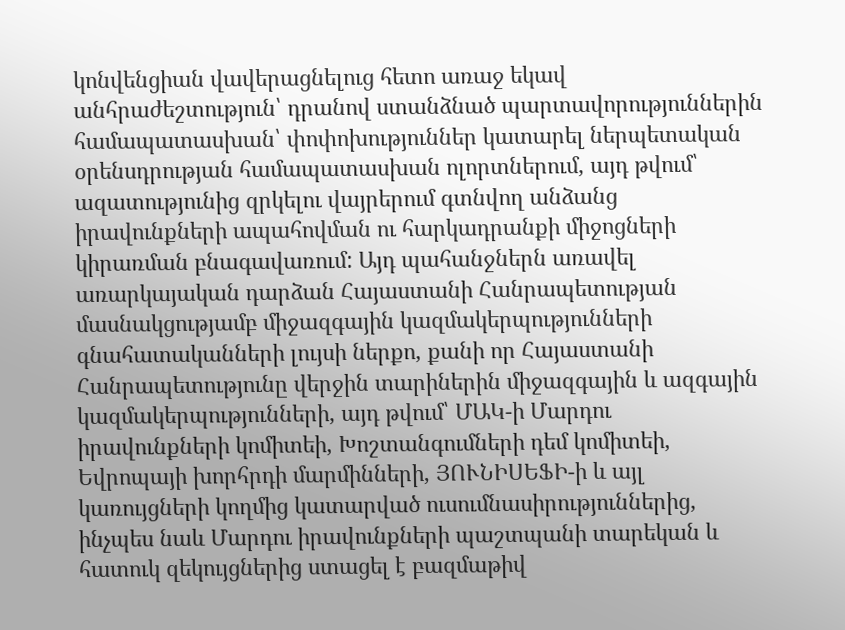կոնվենցիան վավերացնելուց հետո առաջ եկավ անհրաժեշտություն՝ դրանով ստանձնած պարտավորություններին համապատասխան՝ փոփոխություններ կատարել ներպետական օրենսդրության համապատասխան ոլորտներում, այդ թվում՝ ազատությունից զրկելու վայրերում գտնվող անձանց իրավունքների ապահովման ու հարկադրանքի միջոցների կիրառման բնագավառում: Այդ պահանջներն առավել առարկայական դարձան Հայաստանի Հանրապետության մասնակցությամբ միջազգային կազմակերպությունների գնահատականների լույսի ներքո, քանի որ Հայաստանի Հանրապետությունը վերջին տարիներին միջազգային և ազգային կազմակերպությունների, այդ թվում՝ ՄԱԿ-ի Մարդու իրավունքների կոմիտեի, Խոշտանգումների դեմ կոմիտեի, Եվրոպայի խորհրդի մարմինների, ՅՈՒՆԻՍԵՖԻ-ի և այլ կառույցների կողմից կատարված ուսումնասիրություններից, ինչպես նաև Մարդու իրավունքների պաշտպանի տարեկան և հատուկ զեկույցներից ստացել է բազմաթիվ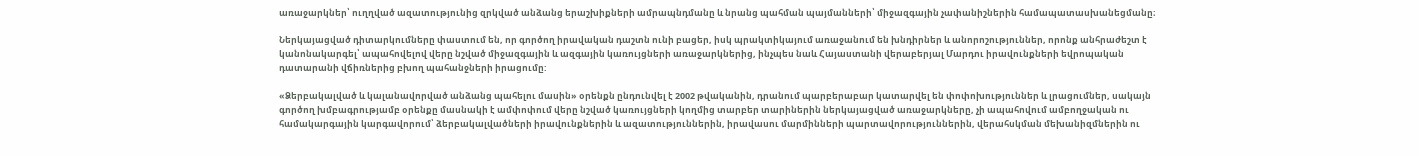առաջարկներ՝ ուղղված ազատությունից զրկված անձանց երաշխիքների ամրապնդմանը և նրանց պահման պայմանների՝ միջազգային չափանիշներին համապատասխանեցմանը։

Ներկայացված դիտարկումները փաստում են, որ գործող իրավական դաշտն ունի բացեր, իսկ պրակտիկայում առաջանում են խնդիրներ և անորոշություններ, որոնք անհրաժեշտ է կանոնակարգել՝ ապահովելով վերը նշված միջազգային և ազգային կառույցների առաջարկներից, ինչպես նաև Հայաստանի վերաբերյալ Մարդու իրավունքների եվրոպական դատարանի վճիռներից բխող պահանջների իրացումը:

«Ձերբակալված և կալանավորված անձանց պահելու մասին» օրենքն ընդունվել է 2002 թվականին, դրանում պարբերաբար կատարվել են փոփոխություններ և լրացումներ, սակայն գործող խմբագրությամբ օրենքը մասնակի է ամփոփում վերը նշված կառույցների կողմից տարբեր տարիներին ներկայացված առաջարկները, չի ապահովում ամբողջական ու համակարգային կարգավորում՝ ձերբակալվածների իրավունքներին և ազատություններին, իրավասու մարմինների պարտավորություններին, վերահսկման մեխանիզմներին ու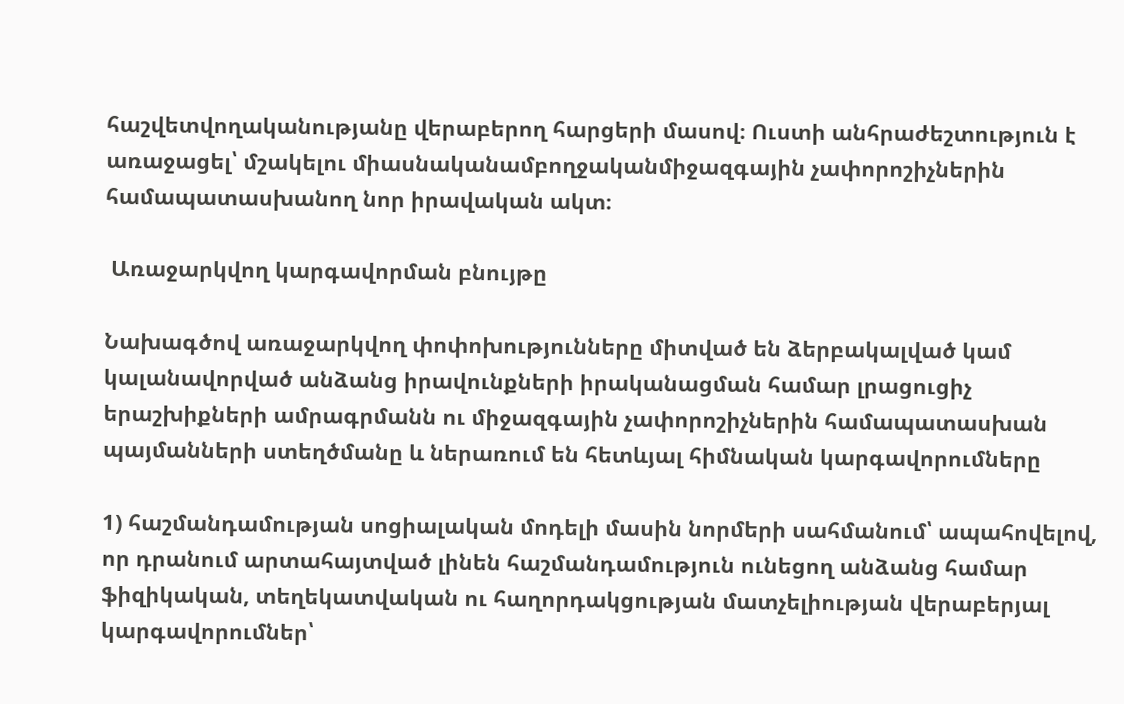հաշվետվողականությանը վերաբերող հարցերի մասով։ Ուստի անհրաժեշտություն է առաջացել՝ մշակելու միասնականամբողջականմիջազգային չափորոշիչներին համապատասխանող նոր իրավական ակտ։

 Առաջարկվող կարգավորման բնույթը

Նախագծով առաջարկվող փոփոխությունները միտված են ձերբակալված կամ կալանավորված անձանց իրավունքների իրականացման համար լրացուցիչ երաշխիքների ամրագրմանն ու միջազգային չափորոշիչներին համապատասխան պայմանների ստեղծմանը և ներառում են հետևյալ հիմնական կարգավորումները

1) հաշմանդամության սոցիալական մոդելի մասին նորմերի սահմանում՝ ապահովելով, որ դրանում արտահայտված լինեն հաշմանդամություն ունեցող անձանց համար ֆիզիկական, տեղեկատվական ու հաղորդակցության մատչելիության վերաբերյալ կարգավորումներ՝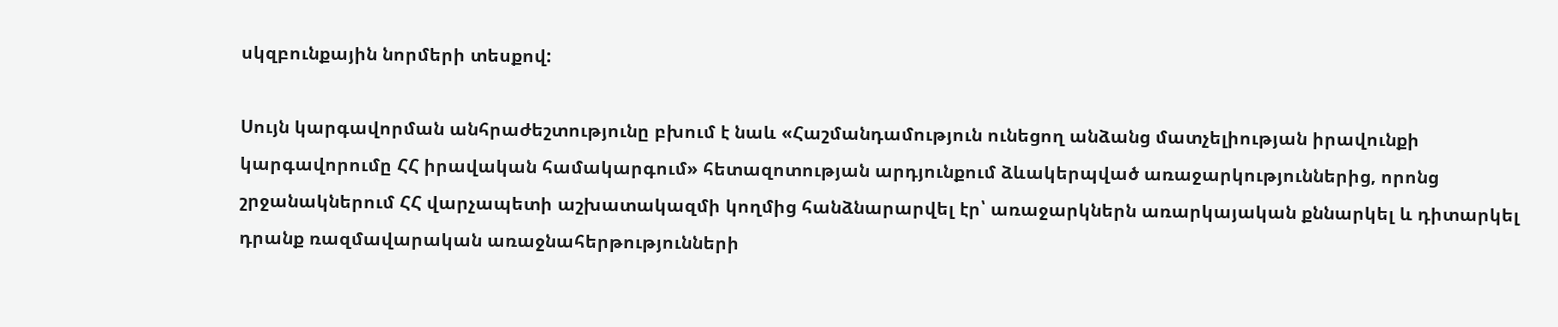սկզբունքային նորմերի տեսքով:

Սույն կարգավորման անհրաժեշտությունը բխում է նաև «Հաշմանդամություն ունեցող անձանց մատչելիության իրավունքի կարգավորումը ՀՀ իրավական համակարգում» հետազոտության արդյունքում ձևակերպված առաջարկություններից, որոնց շրջանակներում ՀՀ վարչապետի աշխատակազմի կողմից հանձնարարվել էր՝ առաջարկներն առարկայական քննարկել և դիտարկել դրանք ռազմավարական առաջնահերթությունների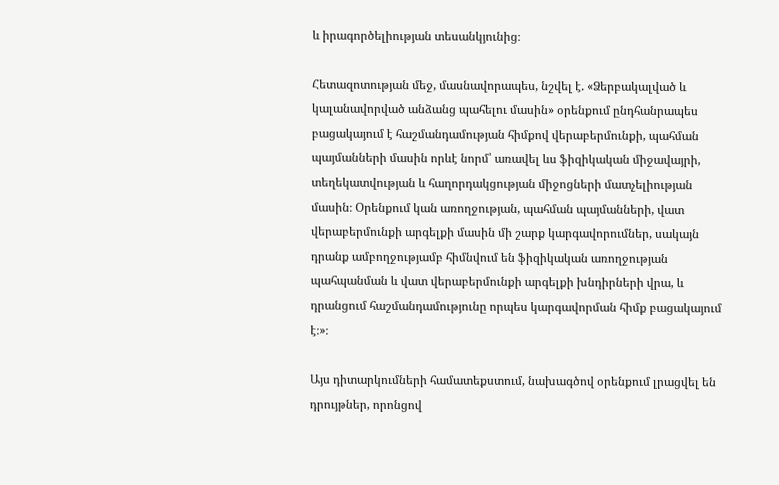և իրագործելիության տեսանկյունից։

Հետազոտության մեջ, մասնավորապես, նշվել է. «Ձերբակալված և կալանավորված անձանց պահելու մասին» օրենքում ընդհանրապես բացակայում է հաշմանդամության հիմքով վերաբերմունքի, պահման պայմանների մասին որևէ նորմ՝ առավել ևս ֆիզիկական միջավայրի, տեղեկատվության և հաղորդակցության միջոցների մատչելիության մասին։ Օրենքում կան առողջության, պահման պայմանների, վատ վերաբերմունքի արգելքի մասին մի շարք կարգավորումներ, սակայն դրանք ամբողջությամբ հիմնվում են ֆիզիկական առողջության պահպանման և վատ վերաբերմունքի արգելքի խնդիրների վրա, և դրանցում հաշմանդամությունը որպես կարգավորման հիմք բացակայում է։»։

Այս դիտարկումների համատեքստում, նախագծով օրենքում լրացվել են դրույթներ, որոնցով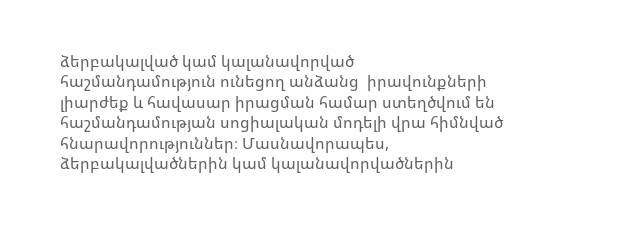ձերբակալված կամ կալանավորված հաշմանդամություն ունեցող անձանց  իրավունքների լիարժեք և հավասար իրացման համար ստեղծվում են հաշմանդամության սոցիալական մոդելի վրա հիմնված հնարավորություններ։ Մասնավորապես, ձերբակալվածներին կամ կալանավորվածներին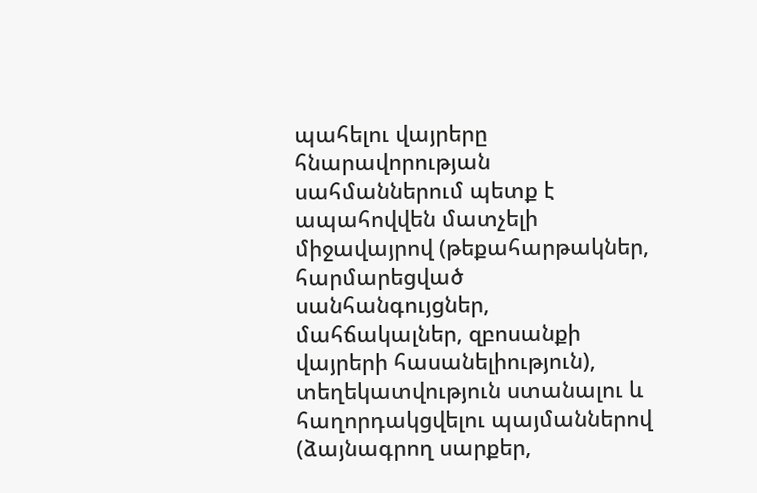պահելու վայրերը հնարավորության սահմաններում պետք է ապահովվեն մատչելի միջավայրով (թեքահարթակներ, հարմարեցված սանհանգույցներ, մահճակալներ, զբոսանքի վայրերի հասանելիություն), տեղեկատվություն ստանալու և հաղորդակցվելու պայմաններով (ձայնագրող սարքեր,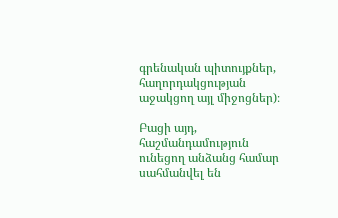գրենական պիտույքներ, հաղորդակցության աջակցող այլ միջոցներ)։

Բացի այդ, հաշմանդամություն ունեցող անձանց համար սահմանվել են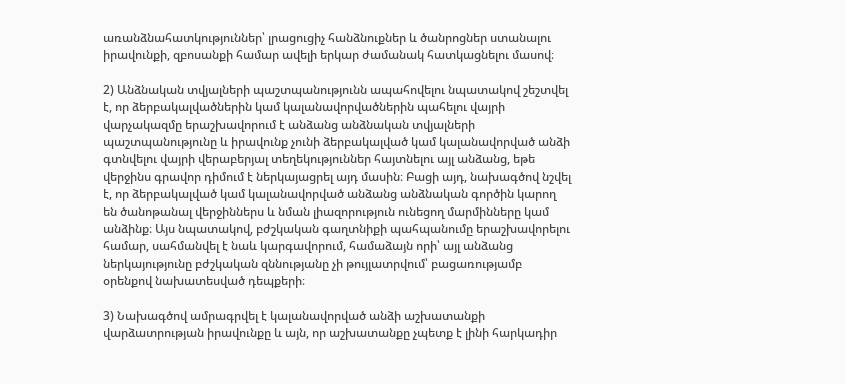առանձնահատկություններ՝ լրացուցիչ հանձնուքներ և ծանրոցներ ստանալու իրավունքի, զբոսանքի համար ավելի երկար ժամանակ հատկացնելու մասով։

2) Անձնական տվյալների պաշտպանությունն ապահովելու նպատակով շեշտվել է, որ ձերբակալվածներին կամ կալանավորվածներին պահելու վայրի վարչակազմը երաշխավորում է անձանց անձնական տվյալների պաշտպանությունը և իրավունք չունի ձերբակալված կամ կալանավորված անձի գտնվելու վայրի վերաբերյալ տեղեկություններ հայտնելու այլ անձանց, եթե վերջինս գրավոր դիմում է ներկայացրել այդ մասին։ Բացի այդ, նախագծով նշվել է, որ ձերբակալված կամ կալանավորված անձանց անձնական գործին կարող են ծանոթանալ վերջիններս և նման լիազորություն ունեցող մարմինները կամ անձինք։ Այս նպատակով, բժշկական գաղտնիքի պահպանումը երաշխավորելու համար, սահմանվել է նաև կարգավորում, համաձայն որի՝ այլ անձանց ներկայությունը բժշկական զննությանը չի թույլատրվում՝ բացառությամբ օրենքով նախատեսված դեպքերի։

3) Նախագծով ամրագրվել է կալանավորված անձի աշխատանքի վարձատրության իրավունքը և այն, որ աշխատանքը չպետք է լինի հարկադիր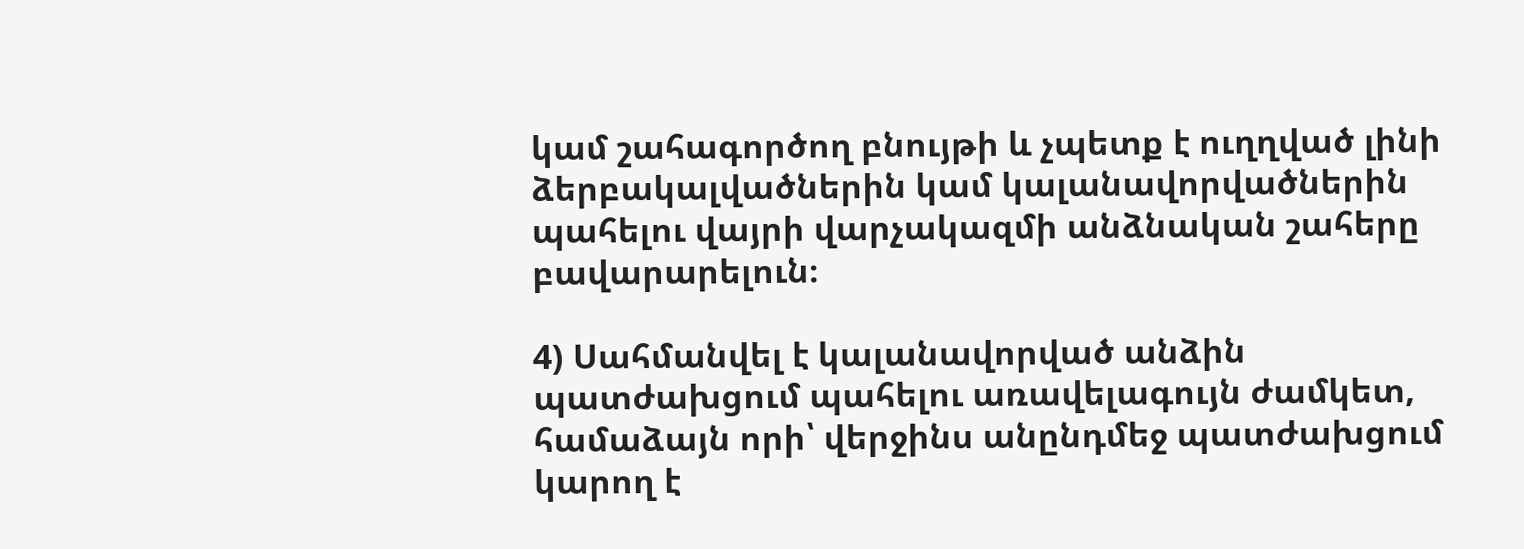կամ շահագործող բնույթի և չպետք է ուղղված լինի ձերբակալվածներին կամ կալանավորվածներին պահելու վայրի վարչակազմի անձնական շահերը բավարարելուն։

4) Սահմանվել է կալանավորված անձին պատժախցում պահելու առավելագույն ժամկետ, համաձայն որի՝ վերջինս անընդմեջ պատժախցում կարող է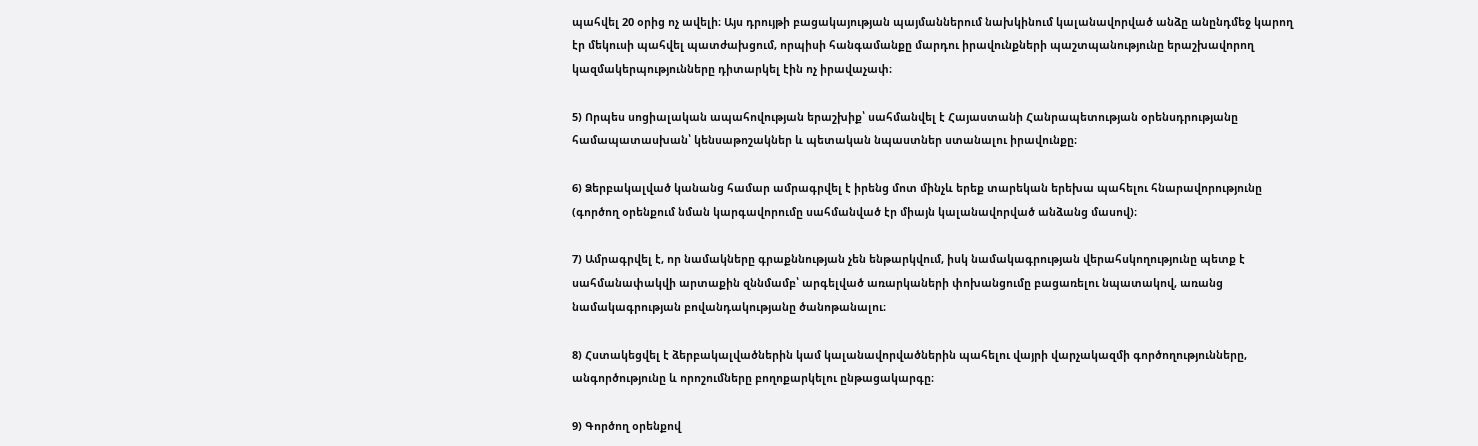պահվել 20 օրից ոչ ավելի։ Այս դրույթի բացակայության պայմաններում նախկինում կալանավորված անձը անընդմեջ կարող էր մեկուսի պահվել պատժախցում, որպիսի հանգամանքը մարդու իրավունքների պաշտպանությունը երաշխավորող կազմակերպությունները դիտարկել էին ոչ իրավաչափ։

5) Որպես սոցիալական ապահովության երաշխիք՝ սահմանվել է Հայաստանի Հանրապետության օրենսդրությանը համապատասխան՝ կենսաթոշակներ և պետական նպաստներ ստանալու իրավունքը։

6) Ձերբակալված կանանց համար ամրագրվել է իրենց մոտ մինչև երեք տարեկան երեխա պահելու հնարավորությունը (գործող օրենքում նման կարգավորումը սահմանված էր միայն կալանավորված անձանց մասով)։

7) Ամրագրվել է, որ նամակները գրաքննության չեն ենթարկվում, իսկ նամակագրության վերահսկողությունը պետք է սահմանափակվի արտաքին զննմամբ՝ արգելված առարկաների փոխանցումը բացառելու նպատակով, առանց նամակագրության բովանդակությանը ծանոթանալու։

8) Հստակեցվել է ձերբակալվածներին կամ կալանավորվածներին պահելու վայրի վարչակազմի գործողությունները, անգործությունը և որոշումները բողոքարկելու ընթացակարգը։

9) Գործող օրենքով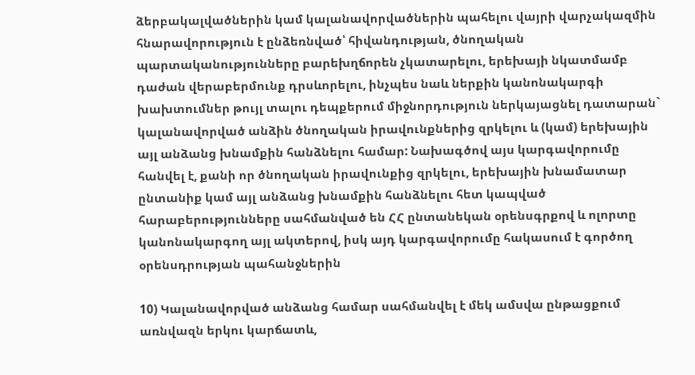ձերբակալվածներին կամ կալանավորվածներին պահելու վայրի վարչակազմին հնարավորություն է ընձեռնված՝ հիվանդության, ծնողական պարտականությունները բարեխղճորեն չկատարելու, երեխայի նկատմամբ դաժան վերաբերմունք դրսևորելու, ինչպես նաև ներքին կանոնակարգի խախտումներ թույլ տալու դեպքերում միջնորդություն ներկայացնել դատարան` կալանավորված անձին ծնողական իրավունքներից զրկելու և (կամ) երեխային այլ անձանց խնամքին հանձնելու համար: Նախագծով այս կարգավորումը հանվել է, քանի որ ծնողական իրավունքից զրկելու, երեխային խնամատար ընտանիք կամ այլ անձանց խնամքին հանձնելու հետ կապված հարաբերությունները սահմանված են ՀՀ ընտանեկան օրենսգրքով և ոլորտը կանոնակարգող այլ ակտերով, իսկ այդ կարգավորումը հակասում է գործող օրենսդրության պահանջներին

10) Կալանավորված անձանց համար սահմանվել է մեկ ամսվա ընթացքում առնվազն երկու կարճատև,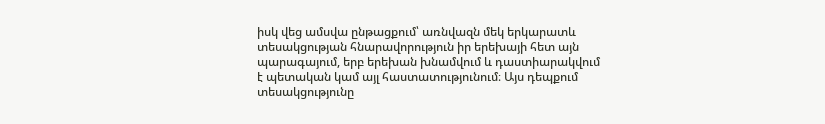իսկ վեց ամսվա ընթացքում՝ առնվազն մեկ երկարատև տեսակցության հնարավորություն իր երեխայի հետ այն պարագայում, երբ երեխան խնամվում և դաստիարակվում է պետական կամ այլ հաստատությունում։ Այս դեպքում տեսակցությունը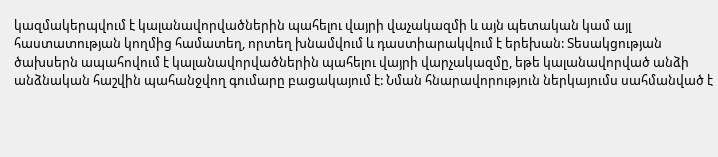կազմակերպվում է կալանավորվածներին պահելու վայրի վաչակազմի և այն պետական կամ այլ հաստատության կողմից համատեղ, որտեղ խնամվում և դաստիարակվում է երեխան: Տեսակցության ծախսերն ապահովում է կալանավորվածներին պահելու վայրի վարչակազմը, եթե կալանավորված անձի անձնական հաշվին պահանջվող գումարը բացակայում է: Նման հնարավորություն ներկայումս սահմանված է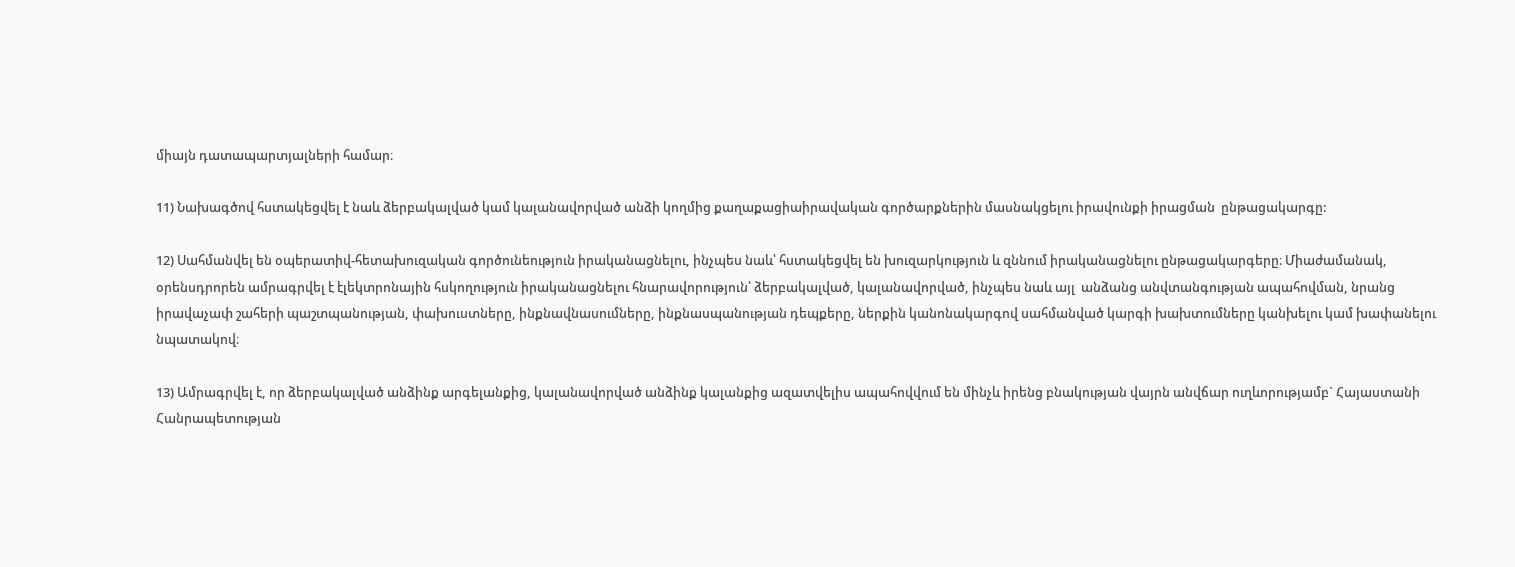միայն դատապարտյալների համար։

11) Նախագծով հստակեցվել է նաև ձերբակալված կամ կալանավորված անձի կողմից քաղաքացիաիրավական գործարքներին մասնակցելու իրավունքի իրացման  ընթացակարգը:

12) Սահմանվել են օպերատիվ-հետախուզական գործունեություն իրականացնելու, ինչպես նաև՝ հստակեցվել են խուզարկություն և զննում իրականացնելու ընթացակարգերը։ Միաժամանակ, օրենսդրորեն ամրագրվել է էլեկտրոնային հսկողություն իրականացնելու հնարավորություն՝ ձերբակալված, կալանավորված, ինչպես նաև այլ  անձանց անվտանգության ապահովման, նրանց իրավաչափ շահերի պաշտպանության, փախուստները, ինքնավնասումները, ինքնասպանության դեպքերը, ներքին կանոնակարգով սահմանված կարգի խախտումները կանխելու կամ խափանելու նպատակով։

13) Ամրագրվել է, որ ձերբակալված անձինք արգելանքից, կալանավորված անձինք կալանքից ազատվելիս ապահովվում են մինչև իրենց բնակության վայրն անվճար ուղևորությամբ` Հայաստանի Հանրապետության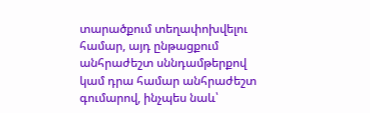տարածքում տեղափոխվելու համար, այդ ընթացքում անհրաժեշտ սննդամթերքով կամ դրա համար անհրաժեշտ գումարով, ինչպես նաև՝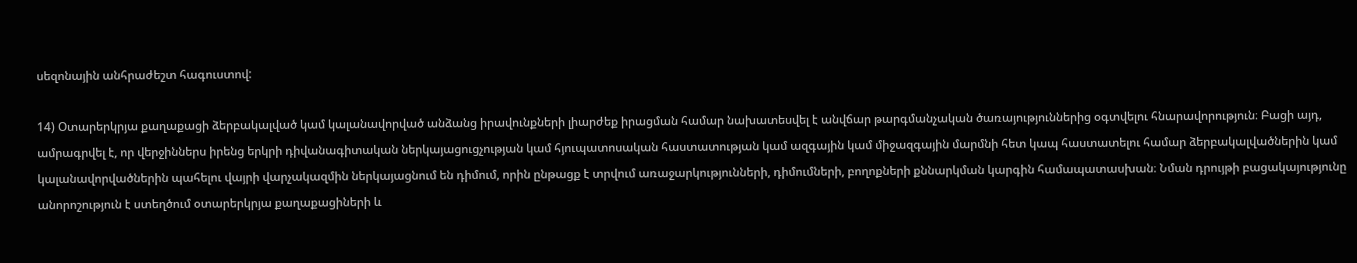սեզոնային անհրաժեշտ հագուստով:

14) Օտարերկրյա քաղաքացի ձերբակալված կամ կալանավորված անձանց իրավունքների լիարժեք իրացման համար նախատեսվել է անվճար թարգմանչական ծառայություններից օգտվելու հնարավորություն։ Բացի այդ, ամրագրվել է, որ վերջիններս իրենց երկրի դիվանագիտական ներկայացուցչության կամ հյուպատոսական հաստատության կամ ազգային կամ միջազգային մարմնի հետ կապ հաստատելու համար ձերբակալվածներին կամ կալանավորվածներին պահելու վայրի վարչակազմին ներկայացնում են դիմում, որին ընթացք է տրվում առաջարկությունների, դիմումների, բողոքների քննարկման կարգին համապատասխան։ Նման դրույթի բացակայությունը անորոշություն է ստեղծում օտարերկրյա քաղաքացիների և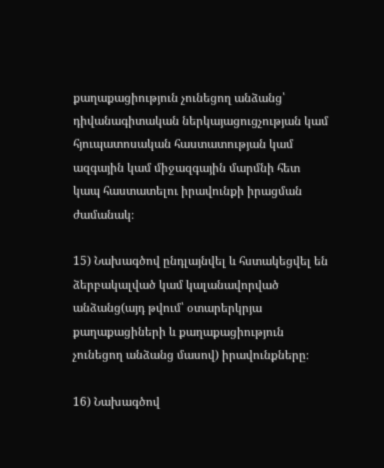քաղաքացիություն չունեցող անձանց՝ դիվանագիտական ներկայացուցչության կամ հյուպատոսական հաստատության կամ ազգային կամ միջազգային մարմնի հետ կապ հաստատելու իրավունքի իրացման ժամանակ։

15) Նախագծով ընդլայնվել և հստակեցվել են ձերբակալված կամ կալանավորված անձանց(այդ թվում՝ օտարերկրյա քաղաքացիների և քաղաքացիություն չունեցող անձանց մասով) իրավունքները։

16) Նախագծով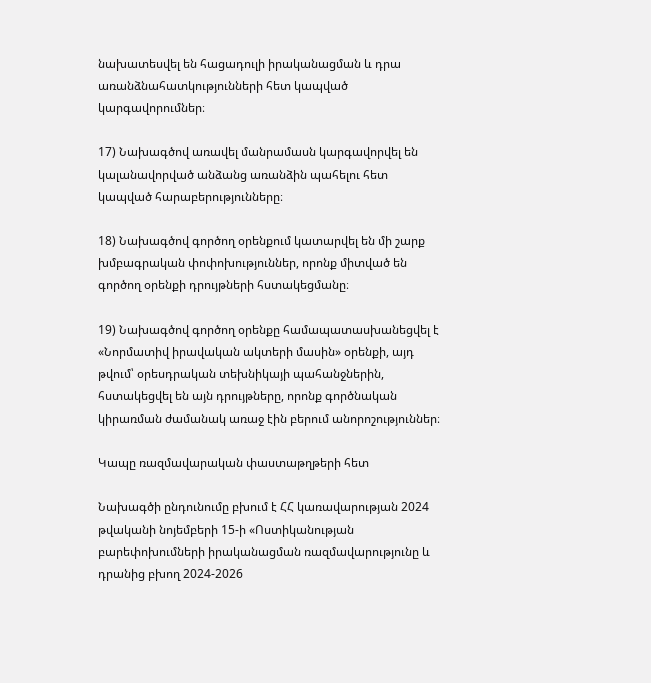նախատեսվել են հացադուլի իրականացման և դրա առանձնահատկությունների հետ կապված կարգավորումներ։

17) Նախագծով առավել մանրամասն կարգավորվել են կալանավորված անձանց առանձին պահելու հետ կապված հարաբերությունները։

18) Նախագծով գործող օրենքում կատարվել են մի շարք խմբագրական փոփոխություններ, որոնք միտված են գործող օրենքի դրույթների հստակեցմանը։

19) Նախագծով գործող օրենքը համապատասխանեցվել է «Նորմատիվ իրավական ակտերի մասին» օրենքի, այդ թվում՝ օրեսդրական տեխնիկայի պահանջներին, հստակեցվել են այն դրույթները, որոնք գործնական կիրառման ժամանակ առաջ էին բերում անորոշություններ։

Կապը ռազմավարական փաստաթղթերի հետ

Նախագծի ընդունումը բխում է ՀՀ կառավարության 2024 թվականի նոյեմբերի 15-ի «Ոստիկանության բարեփոխումների իրականացման ռազմավարությունը և դրանից բխող 2024-2026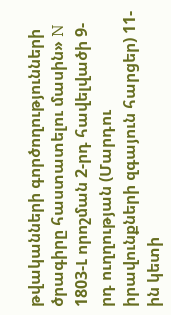թվականների գործողությունների ծրագիրը հաստատելու մասին» N 1803-Լ որոշման 2-րդ հավելվածի 9-րդ ուղղության (Մարդու իրավունքների զգայուն հարցեր) 11-ին կետի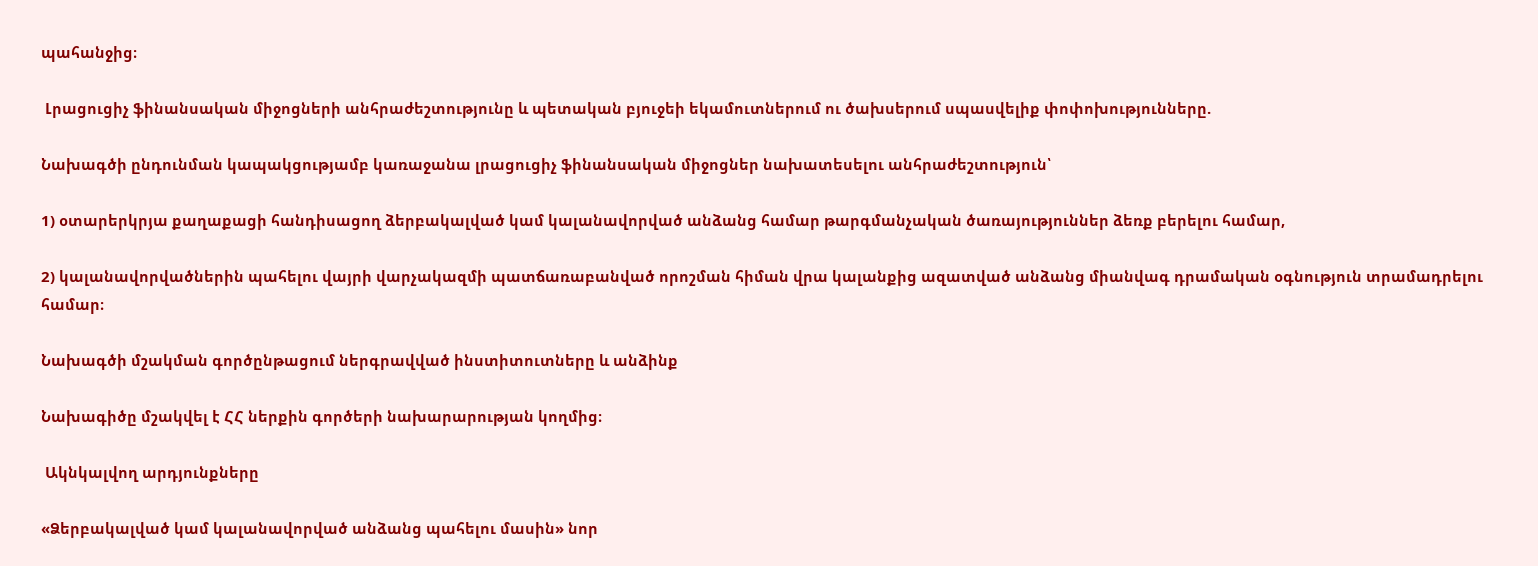պահանջից։

 Լրացուցիչ ֆինանսական միջոցների անհրաժեշտությունը և պետական բյուջեի եկամուտներում ու ծախսերում սպասվելիք փոփոխությունները.

Նախագծի ընդունման կապակցությամբ կառաջանա լրացուցիչ ֆինանսական միջոցներ նախատեսելու անհրաժեշտություն՝

1) օտարերկրյա քաղաքացի հանդիսացող ձերբակալված կամ կալանավորված անձանց համար թարգմանչական ծառայություններ ձեռք բերելու համար,

2) կալանավորվածներին պահելու վայրի վարչակազմի պատճառաբանված որոշման հիման վրա կալանքից ազատված անձանց միանվագ դրամական օգնություն տրամադրելու համար։

Նախագծի մշակման գործընթացում ներգրավված ինստիտուտները և անձինք

Նախագիծը մշակվել է ՀՀ ներքին գործերի նախարարության կողմից։

 Ակնկալվող արդյունքները

«Ձերբակալված կամ կալանավորված անձանց պահելու մասին» նոր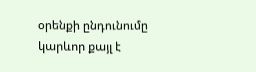օրենքի ընդունումը կարևոր քայլ է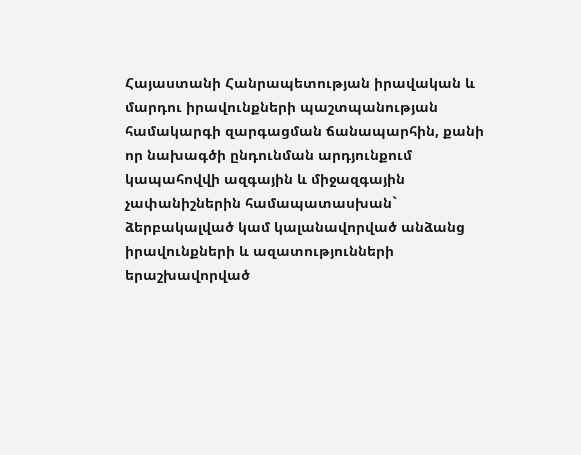Հայաստանի Հանրապետության իրավական և մարդու իրավունքների պաշտպանության համակարգի զարգացման ճանապարհին, քանի որ նախագծի ընդունման արդյունքում կապահովվի ազգային և միջազգային չափանիշներին համապատասխան` ձերբակալված կամ կալանավորված անձանց իրավունքների և ազատությունների երաշխավորված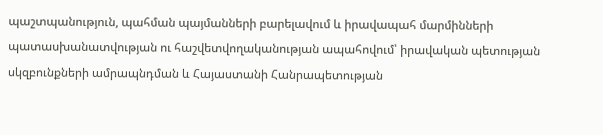պաշտպանություն, պահման պայմանների բարելավում և իրավապահ մարմինների պատասխանատվության ու հաշվետվողականության ապահովում՝ իրավական պետության սկզբունքների ամրապնդման և Հայաստանի Հանրապետության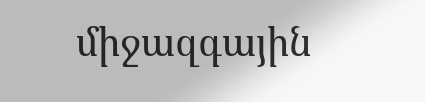միջազգային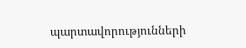պարտավորությունների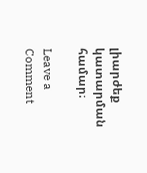լիարժեք կատարման համար։

Leave a Comment